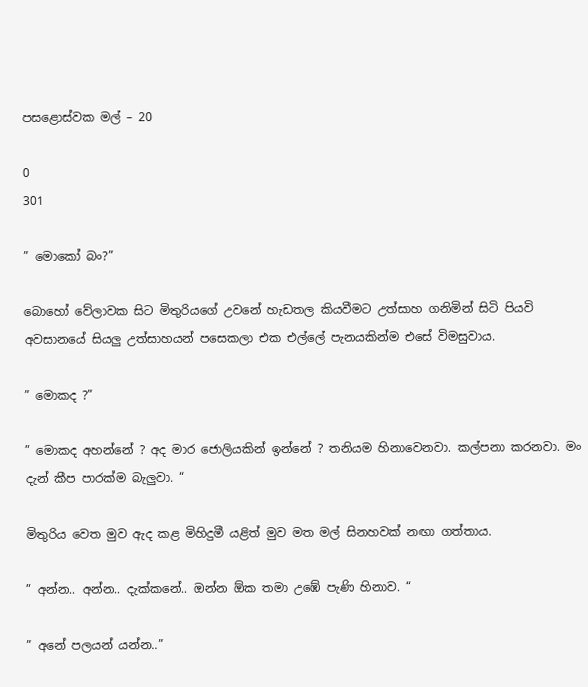පසළොස්වක මල් – 20

0
301

” මොකෝ බං?”

බොහෝ වේලාවක සිට මිතුරියගේ උවනේ හැඩතල කියවීමට උත්සාහ ගනිමින් සිටි පියවි අවසානයේ සියලු උත්සාහයන් පසෙකලා එක එල්ලේ පැනයකින්ම එසේ විමසුවාය.

” මොකද ?”

” මොකද අහන්නේ ? අද මාර ජොලියකින් ඉන්නේ ? තනියම හිනාවෙනවා. කල්පනා කරනවා. මං දැන් කීප පාරක්ම බැලුවා. “

මිතුරිය වෙත මුව ඇද කළ මිහිදුමී යළිත් මුව මත මල් සිනහවක් නඟා ගත්තාය.

” අන්න.. අන්න.. දැක්කනේ.. ඔන්න ඕක තමා උඹේ පැණි හිනාව. “

” අනේ පලයන් යන්න..”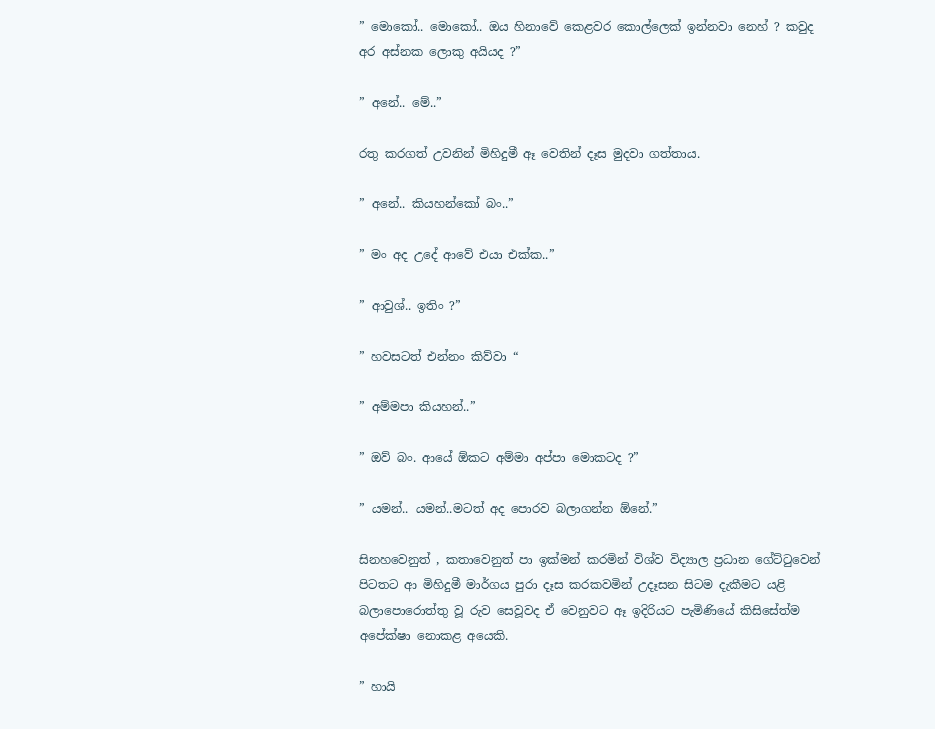” මොකෝ.. මොකෝ.. ඔය හිනාවේ කෙළවර කොල්ලෙක් ඉන්නවා නෙහ් ? කවුද අර අස්නක ලොකු අයියද ?”

” අනේ.. මේ..”

රතු කරගත් උවනින් මිහිදුමී ඈ වෙතින් දෑස මුදවා ගත්තාය.

” අනේ.. කියහන්කෝ බං..”

” මං අද උදේ ආවේ එයා එක්ක..”

” ආවුශ්.. ඉතිං ?”

” හවසටත් එන්නං කිව්වා “

” අම්මපා කියහන්..”

” ඔව් බං. ආයේ ඕකට අම්මා අප්පා මොකටද ?”

” යමන්.. යමන්..මටත් අද පොරව බලාගන්න ඕනේ.”

සිනහවෙනුත් , කතාවෙනුත් පා ඉක්මන් කරමින් විශ්ව විද්‍යාල ප්‍රධාන ගේට්ටුවෙන් පිටතට ආ මිහිදුමී මාර්ගය පුරා දෑස කරකවමින් උදෑසන සිටම දැකීමට යළි බලාපොරොත්තු වූ රුව සෙවූවද ඒ වෙනුවට ඈ ඉදිරියට පැමිණියේ කිසිසේත්ම අපේක්ෂා නොකළ අයෙකි.

” හායි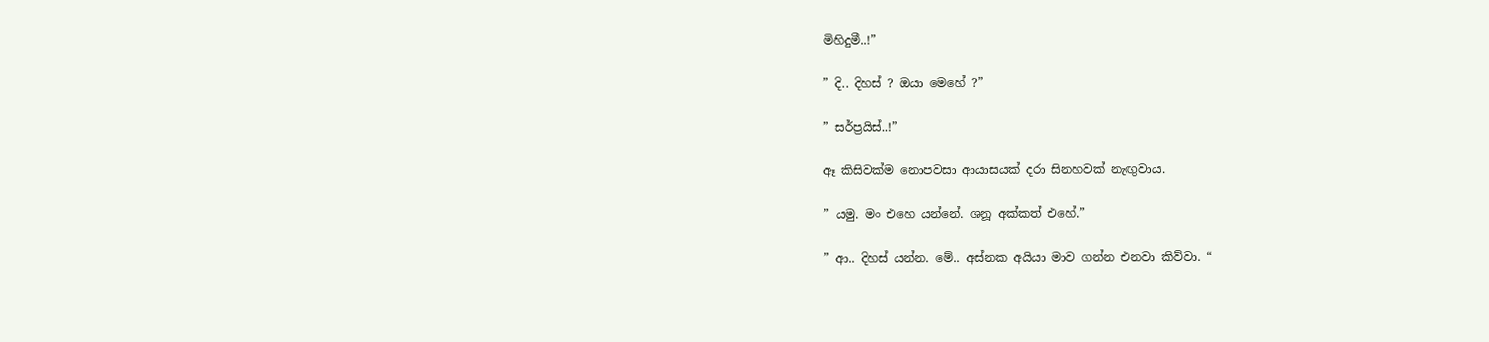මිහිදුමී..!”

” දි.. දිහස් ? ඔයා මෙහේ ?”

” සර්ප්‍රයිස්..!”

ඈ කිසිවක්ම නොපවසා ආයාසයක් දරා සිනහවක් නැඟුවාය.

” යමු. මං එහෙ යන්නේ. ශනූ අක්කත් එහේ.”

” ආ.. දිහස් යන්න. මේ.. අස්නක අයියා මාව ගන්න එනවා කිව්වා. “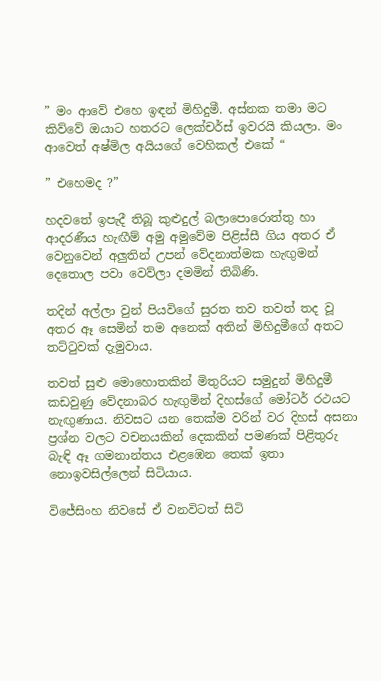” මං ආවේ එහෙ ඉඳන් මිහිදුමී. අස්නක තමා මට කිව්වේ ඔයාට හතරට ලෙක්චර්ස් ඉවරයි කියලා. මං ආවෙත් අෂ්මිල අයියගේ වෙහිකල් එකේ “

” එහෙමද ?”

හදවතේ ඉපැදී තිබූ කුළුදුල් බලාපොරොත්තු හා ආදරණීය හැඟීම් අමු අමුවේම පිළිස්සී ගිය අතර ඒ වෙනුවෙන් අලුතින් උපන් වේදනාත්මක හැඟුමන් දෙතොල පවා වෙව්ලා දමමින් තිබිණි.

තදින් අල්ලා වුන් පියවිගේ සුරත තව තවත් තද වූ අතර ඈ සෙමින් තම අනෙක් අතින් මිහිදුමීගේ අතට තට්ටුවක් දැමුවාය.

තවත් සුළු මොහොතකින් මිතුරියට සමුදුන් මිහිදුමී කඩවුණු වේදනාබර හැඟුමින් දිහස්ගේ මෝටර් රථයට නැඟුණාය. නිවසට යන තෙක්ම වරින් වර දිහස් අසනා ප්‍රශ්න වලට වචනයකින් දෙකකින් පමණක් පිළිතුරු බැඳි ඈ ගමනාන්තය එළඹෙන තෙක් ඉතා නොඉවසිල්ලෙන් සිටියාය.

විජේසිංහ නිවසේ ඒ වනවිටත් සිටි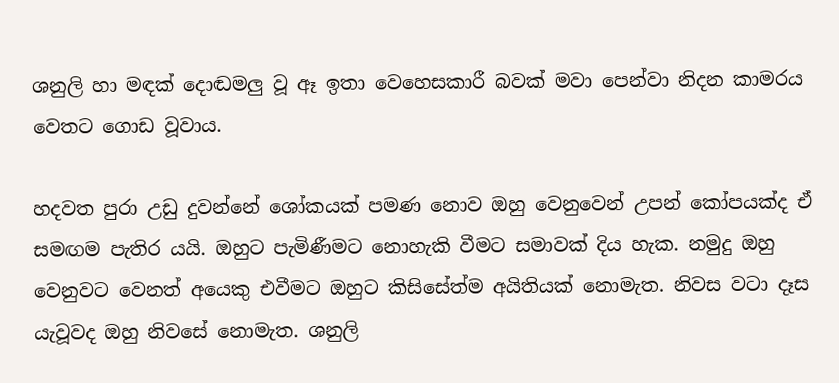ශනුලි හා මඳක් දොඬමලු වූ ඈ ඉතා වෙහෙසකාරී බවක් මවා පෙන්වා නිදන කාමරය වෙතට ගොඩ වූවාය.

හදවත පුරා උඩු දුවන්නේ ශෝකයක් පමණ නොව ඔහු වෙනුවෙන් උපන් කෝපයක්ද ඒ සමඟම පැතිර යයි. ඔහුට පැමිණීමට නොහැකි වීමට සමාවක් දිය හැක. නමුදු ඔහු වෙනුවට වෙනත් අයෙකු එවීමට ඔහුට කිසිසේත්ම අයිතියක් නොමැත. නිවස වටා දෑස යැවූවද ඔහු නිවසේ නොමැත. ශනුලි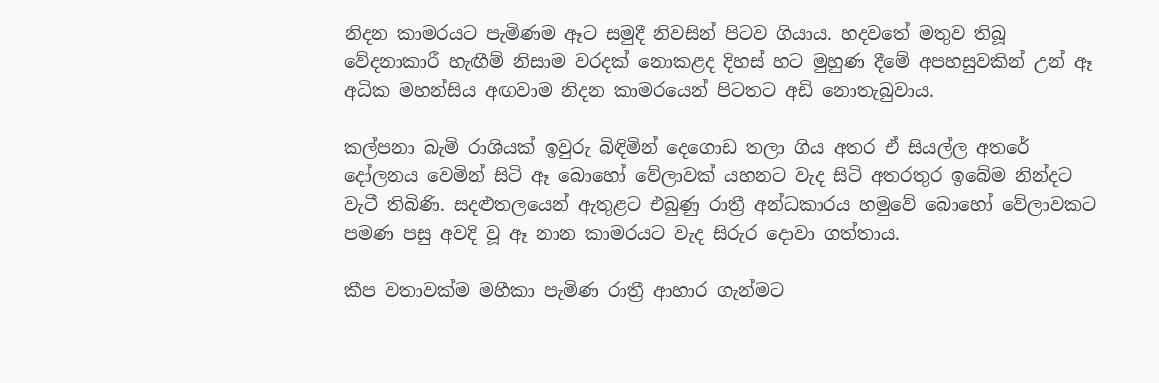නිදන කාමරයට පැමිණම ඈට සමුදී නිවසින් පිටව ගියාය. හදවතේ මතුව තිබූ වේදනාකාරී හැඟීම් නිසාම වරදක් නොකළද දිහස් හට මුහුණ දීමේ අපහසුවකින් උන් ඈ අධික මහන්සිය අඟවාම නිදන කාමරයෙන් පිටතට අඩි නොතැබුවාය.

කල්පනා බැමි රාශියක් ඉවුරු බිඳිමින් දෙගොඩ තලා ගිය අතර ඒ සියල්ල අතරේ දෝලනය වෙමින් සිටි ඈ බොහෝ වේලාවක් යහනට වැද සිටි අතරතුර ඉබේම නින්දට වැටී තිබිණි. සදළුතලයෙන් ඇතුළට එබුණු රාත්‍රී අන්ධකාරය හමුවේ බොහෝ වේලාවකට පමණ පසු අවදි වූ ඈ නාන කාමරයට වැද සිරුර දොවා ගත්තාය.

කීප වතාවක්ම මහීකා පැමිණ රාත්‍රී ආහාර ගැන්මට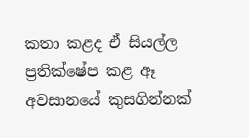කතා කළද ඒ සියල්ල ප්‍රතික්ෂේප කළ ඈ අවසානයේ කුසගින්නක්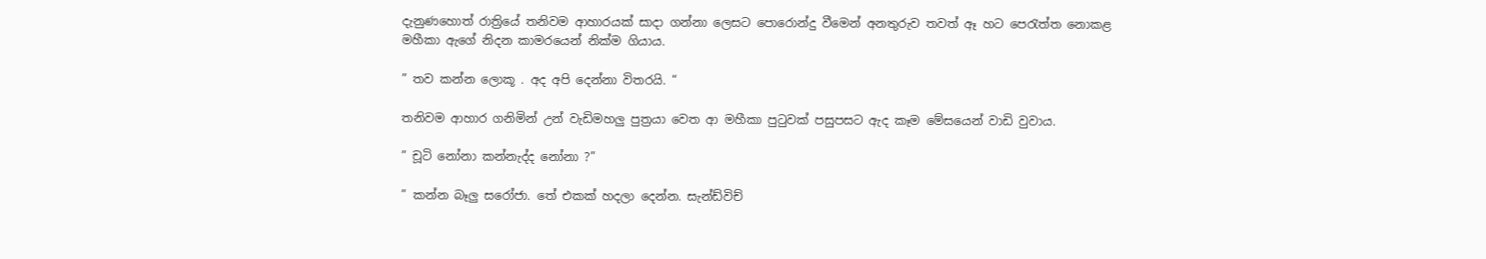දැනුණහොත් රාත්‍රියේ තනිවම ආහාරයක් සාදා ගන්නා ලෙසට පොරොන්දු වීමෙන් අනතුරුව තවත් ඈ හට පෙරැත්‍ත නොකළ  මහීකා ඇගේ නිදන කාමරයෙන් නික්ම ගියාය.

” තව කන්න ලොකූ . අද අපි දෙන්නා විතරයි. “

තනිවම ආහාර ගනිමින් උන් වැඩිමහලු පුත්‍රයා වෙත ආ මහීකා පුටුවක් පසුපසට ඇද කෑම මේසයෙන් වාඩි වුවාය.

” චූටි නෝනා කන්නැද්ද නෝනා ?”

” කන්න බෑලු සරෝජා. තේ එකක් හදලා දෙන්න. සැන්ඩ්විච්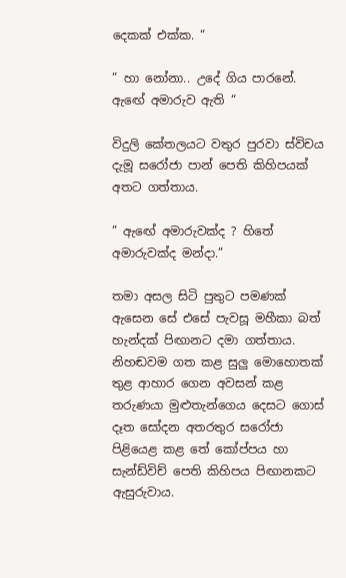දෙකක් එක්ක. “

” හා නෝනා.. උදේ ගිය පාරනේ. ඇඟේ අමාරුව ඇති “

විදුලි කේතලයට වතුර පුරවා ස්විචය දැමූ සරෝජා පාන් පෙති කිහිපයක් අතට ගත්තාය.

” ඇඟේ අමාරුවක්ද ? හිතේ අමාරුවක්ද මන්දා.”

තමා අසල සිටි පුතුට පමණක් ඇසෙන සේ එසේ පැවසූ මහීකා බත් හැන්දක් පිඟානට දමා ගත්තාය. නිහඬවම ගත කළ සුලු මොහොතක් තුළ ආහාර ගෙන අවසන් කළ තරුණයා මුළුතැන්ගෙය දෙසට ගොස් දෑත සෝදන අතරතුර සරෝජා පිළියෙළ කළ තේ කෝප්පය හා සැන්ඩ්විච් පෙති කිහිපය පිඟානකට ඇසුරුවාය.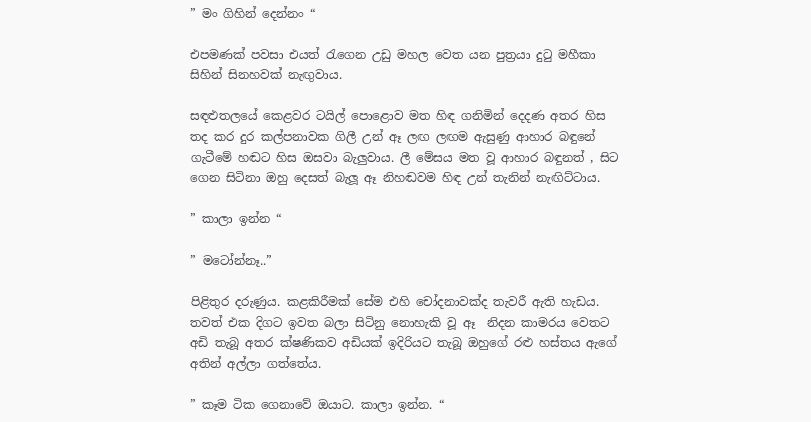” මං ගිහින් දෙන්නං “

එපමණක් පවසා එයත් රැගෙන උඩු මහල වෙත යන පුත්‍රයා දුටු මහීකා සිහින් සිනහවක් නැඟුවාය.

සඳළුතලයේ කෙළවර ටයිල් පොළොව මත හිඳ ගනිමින් දෙදණ අතර හිස තද කර දුර කල්පනාවක ගිලී උන් ඈ ලඟ ලඟම ඇසුණු ආහාර බඳුනේ ගැටීමේ හඬට හිස ඔසවා බැලුවාය. ලී මේසය මත වූ ආහාර බඳුනත් , සිට ගෙන සිටිනා ඔහු දෙසත් බැලූ ඈ නිහඬවම හිඳ උන් තැනින් නැඟිට්ටාය.

” කාලා ඉන්න “

” මටෝන්නෑ..”

පිළිතුර දරුණුය. කළකිරීමක් සේම එහි චෝදනාවක්ද තැවරී ඇති හැඩය. තවත් එක දිගට ඉවත බලා සිටිනු නොහැකි වූ ඈ  නිදන කාමරය වෙතට අඩි තැබූ අතර ක්ෂණිකව අඩියක් ඉදිරියට තැබූ ඔහුගේ රළු හස්තය ඇගේ අතින් අල්ලා ගත්තේය.

” කෑම ටික ගෙනාවේ ඔයාට. කාලා ඉන්න. “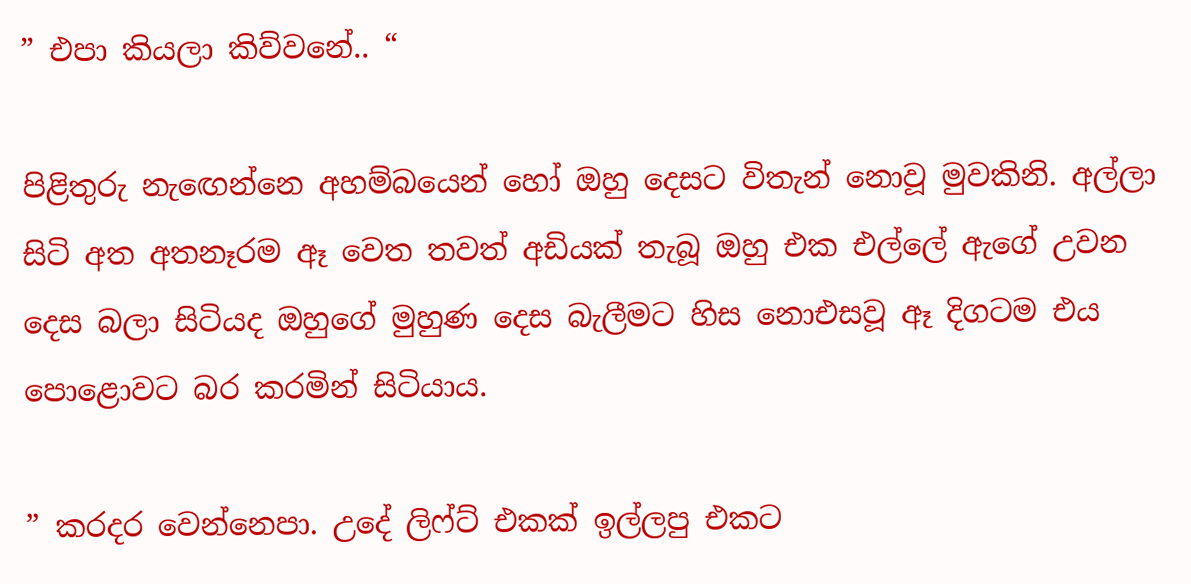” එපා කියලා කිව්වනේ.. “

පිළිතුරු නැඟෙන්නෙ අහම්බයෙන් හෝ ඔහු දෙසට විතැන් නොවූ මුවකිනි. අල්ලා සිටි අත අතනෑරම ඈ වෙත තවත් අඩියක් තැබූ ඔහු එක එල්ලේ ඇගේ උවන දෙස බලා සිටියද ඔහුගේ මුහුණ දෙස බැලීමට හිස නොඑසවූ ඈ දිගටම එය පොළොවට බර කරමින් සිටියාය.

” කරදර වෙන්නෙපා. උදේ ලිෆ්ට් එකක් ඉල්ලපු එකට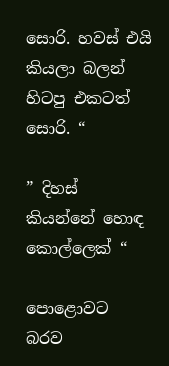සොරි. හවස් එයි කියලා බලන් හිටපු එකටත් සොරි. “

” දිහස් කියන්නේ හොඳ කොල්ලෙක් “

පොළොවට බරව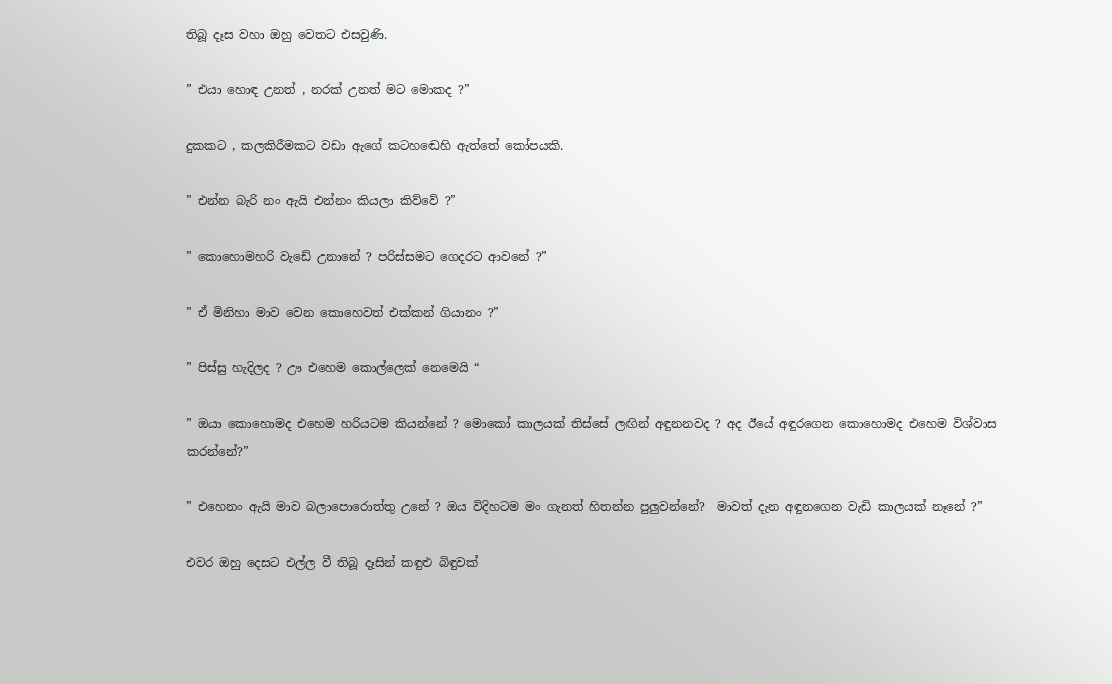තිබූ දෑස වහා ඔහු වෙතට එසවුණි.

” එයා හොඳ උනත් , නරක් උනත් මට මොකද ?”

දුකකට , කලකිරීමකට වඩා ඇගේ කටහඬෙහි ඇත්තේ කෝපයකි.

” එන්න බැරි නං ඇයි එන්නං කියලා කිව්වේ ?”

” කොහොමහරි වැඩේ උනානේ ? පරිස්සමට ගෙදරට ආවනේ ?”

” ඒ මිනිහා මාව වෙන කොහෙවත් එක්කන් ගියානං ?”

” පිස්සු හැදිලද ? ඌ එහෙම කොල්ලෙක් නෙමෙයි “

” ඔයා කොහොමද එහෙම හරියටම කියන්නේ ? මොකෝ කාලයක් තිස්සේ ලඟින් අඳුනනවද ? අද ඊයේ අඳුරගෙන කොහොමද එහෙම විශ්වාස කරන්නේ?”

” එහෙනං ඇයි මාව බලාපොරොත්තු උනේ ? ඔය විදිහටම මං ගැනත් හිතන්න පුලුවන්නේ?  මාවත් දැන අඳුනගෙන වැඩි කාලයක් නෑනේ ?”

එවර ඔහු දෙසට එල්ල වී තිබූ දෑසින් කඳුළු බිඳුවක්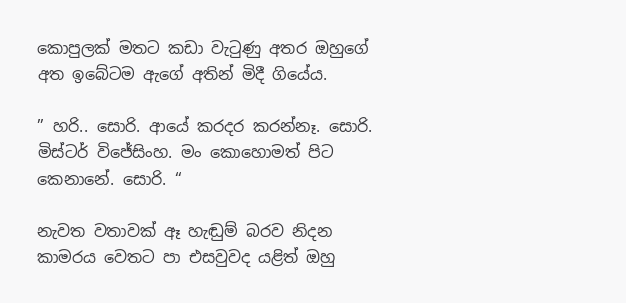කොපුලක් මතට කඩා වැටුණු අතර ඔහුගේ අත ඉබේටම ඇගේ අතින් මිදී ගියේය.

” හරි.. සොරි. ආයේ කරදර කරන්නෑ. සොරි. මිස්ටර් විජේසිංහ. මං කොහොමත් පිට කෙනානේ. සොරි. “

නැවත වතාවක් ඈ හැඬුම් බරව නිදන කාමරය වෙතට පා එසවුවද යළිත් ඔහු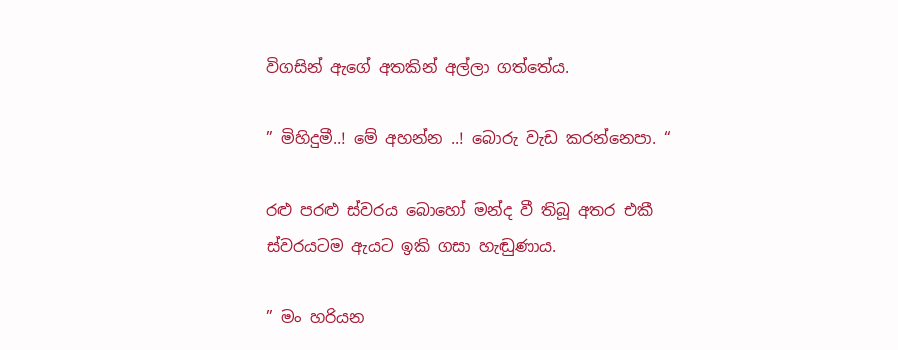විගසින් ඇගේ අතකින් අල්ලා ගත්තේය.

” මිහිදුමී..! මේ අහන්න ..! බොරු වැඩ කරන්නෙපා. “

රළු පරළු ස්වරය බොහෝ මන්ද වී තිබූ අතර එකී ස්වරයටම ඇයට ඉකි ගසා හැඬුණාය.

” මං හරියන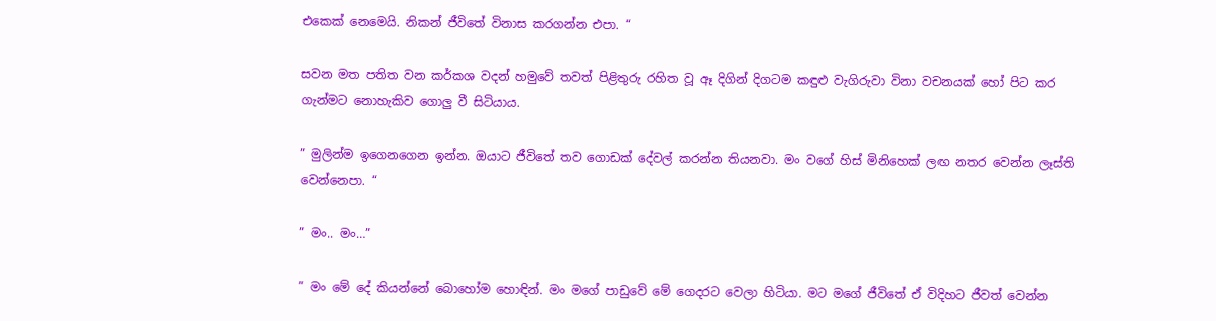එකෙක් නෙමෙයි. නිකන් ජීවිතේ විනාස කරගන්න එපා. “

සවන මත පතිත වන කර්කශ වදන් හමුවේ තවත් පිළිතුරු රහිත වූ ඈ දිගින් දිගටම කඳුළු වැගිරුවා විනා වචනයක් හෝ පිට කර ගැන්මට නොහැකිව ගොලු වී සිටියාය.

” මුලින්ම ඉගෙනගෙන ඉන්න. ඔයාට ජීවිතේ තව ගොඩක් දේවල් කරන්න තියනවා. මං වගේ හිස් මිනිහෙක් ලඟ නතර වෙන්න ලෑස්ති වෙන්නෙපා. “

” මං.. මං…”

” මං මේ දේ කියන්නේ බොහෝම හොඳින්. මං මගේ පාඩුවේ මේ ගෙදරට වෙලා හිටියා. මට මගේ ජීවිතේ ඒ විදිහට ජීවත් වෙන්න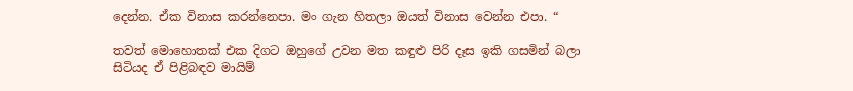දෙන්න. ඒක විනාස කරන්නෙපා. මං ගැන හිතලා ඔයත් විනාස වෙන්න එපා. “

තවත් මොහොතක් එක දිගට ඔහුගේ උවන මත කඳුළු පිරි දෑස ඉකි ගසමින් බලා සිටියද ඒ පිළිබඳව මායිම්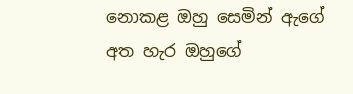නොකළ ඔහු සෙමින් ඇගේ අත හැර ඔහුගේ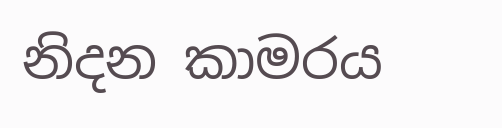නිදන කාමරය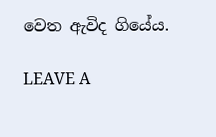වෙත ඇවිද ගියේය.

LEAVE A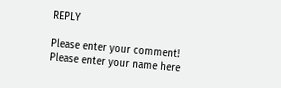REPLY

Please enter your comment!
Please enter your name here